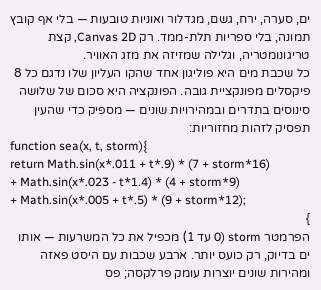ים, סערה, ירח, גשם, מגדלור ואוניות טובעות — בלי אף קובץ תמונה, בלי ספריות תלת-ממד. רק Canvas 2D, קצת טריגונומטריה, וגלילה שמזיזה את מזג האוויר.
כל שכבת מים היא פוליגון אחד שהקו העליון שלו נדגם כל 8 פיקסלים מפונקציית גובה. הפונקציה היא סכום של שלושה סינוסים בתדרים ובמהירויות שונים — מספיק כדי שהעין תפסיק לזהות מחזוריות:
function sea(x, t, storm){
return Math.sin(x*.011 + t*.9) * (7 + storm*16)
+ Math.sin(x*.023 - t*1.4) * (4 + storm*9)
+ Math.sin(x*.005 + t*.5) * (9 + storm*12);
}
הפרמטר storm (0 עד 1) מכפיל את כל המשרעות — אותו ים בדיוק, רק כועס יותר. ארבע שכבות עם היסט פאזה ומהירות שונים יוצרות עומק פרלקסה; פס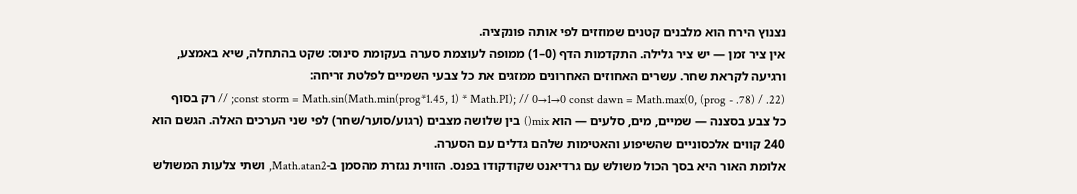נצנוץ הירח הוא מלבנים קטנים שמוזזים לפי אותה פונקציה.
אין ציר זמן — יש ציר גלילה. התקדמות הדף (0–1) ממופה לעוצמת סערה בעקומת סינוס: שקט בהתחלה, שיא באמצע, ורגיעה לקראת שחר. עשרים האחוזים האחרונים ממזגים את כל צבעי השמיים לפלטת זריחה:
const storm = Math.sin(Math.min(prog*1.45, 1) * Math.PI); // 0→1→0 const dawn = Math.max(0, (prog - .78) / .22); // רק בסוף
כל צבע בסצנה — שמיים, מים, סלעים — הוא mix() בין שלושה מצבים (רגוע/סוער/שחר) לפי שני הערכים האלה. הגשם הוא 240 קווים אלכסוניים שהשיפוע והאטימות שלהם גדלים עם הסערה.
אלומת האור היא בסך הכול משולש עם גרדיאנט שקודקודו בפנס. הזווית נגזרת מהסמן ב-Math.atan2, ושתי צלעות המשולש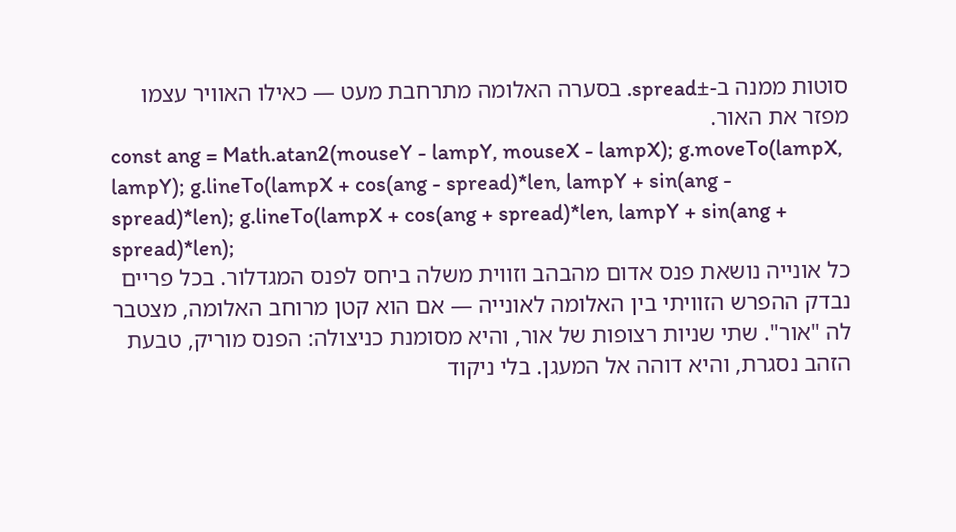סוטות ממנה ב-±spread. בסערה האלומה מתרחבת מעט — כאילו האוויר עצמו מפזר את האור.
const ang = Math.atan2(mouseY - lampY, mouseX - lampX); g.moveTo(lampX, lampY); g.lineTo(lampX + cos(ang - spread)*len, lampY + sin(ang - spread)*len); g.lineTo(lampX + cos(ang + spread)*len, lampY + sin(ang + spread)*len);
כל אונייה נושאת פנס אדום מהבהב וזווית משלה ביחס לפנס המגדלור. בכל פריים נבדק ההפרש הזוויתי בין האלומה לאונייה — אם הוא קטן מרוחב האלומה, מצטבר לה "אור". שתי שניות רצופות של אור, והיא מסומנת כניצולה: הפנס מוריק, טבעת הזהב נסגרת, והיא דוהה אל המעגן. בלי ניקוד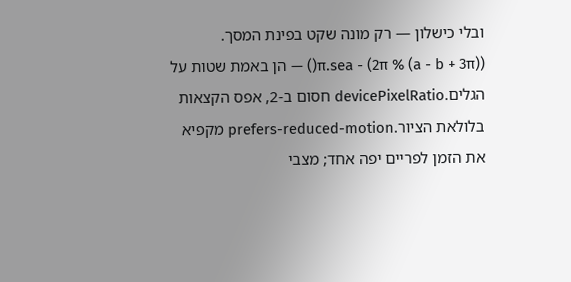ובלי כישלון — רק מונה שקט בפינת המסך.
((a - b + 3π) % 2π) - π.sea() — הן באמת שטות על הגלים.devicePixelRatio חסום ב-2, אפס הקצאות בלולאת הציור.prefers-reduced-motion מקפיא את הזמן לפריים יפה אחד; מצבי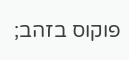פוקוס בזהב;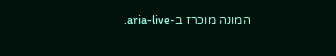המונה מוכרז ב-aria-live.